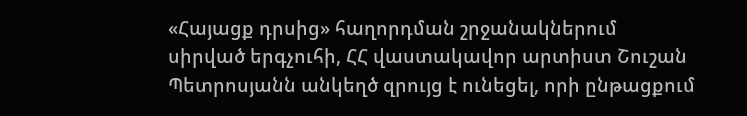«Հայացք դրսից» հաղորդման շրջանակներում սիրված երգչուհի, ՀՀ վաստակավոր արտիստ Շուշան Պետրոսյանն անկեղծ զրույց է ունեցել, որի ընթացքում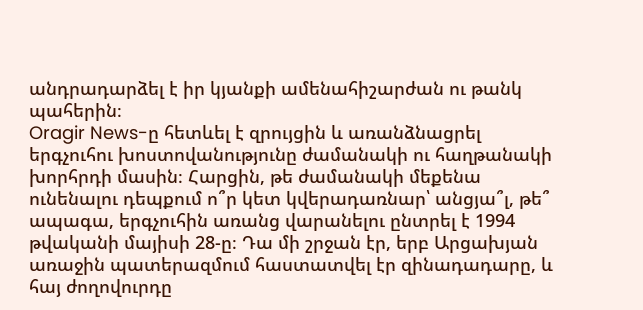անդրադարձել է իր կյանքի ամենահիշարժան ու թանկ պահերին։
Oragir News-ը հետևել է զրույցին և առանձնացրել երգչուհու խոստովանությունը ժամանակի ու հաղթանակի խորհրդի մասին։ Հարցին, թե ժամանակի մեքենա ունենալու դեպքում ո՞ր կետ կվերադառնար՝ անցյա՞լ, թե՞ ապագա, երգչուհին առանց վարանելու ընտրել է 1994 թվականի մայիսի 28-ը։ Դա մի շրջան էր, երբ Արցախյան առաջին պատերազմում հաստատվել էր զինադադարը, և հայ ժողովուրդը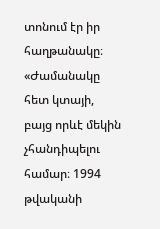տոնում էր իր հաղթանակը։
«Ժամանակը հետ կտայի, բայց որևէ մեկին չհանդիպելու համար։ 1994 թվականի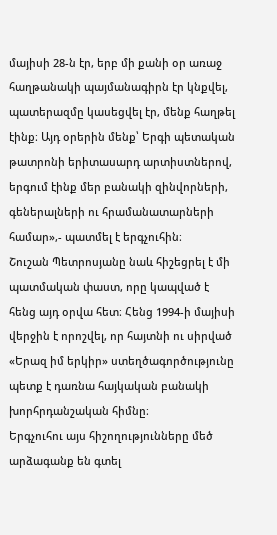մայիսի 28-ն էր, երբ մի քանի օր առաջ հաղթանակի պայմանագիրն էր կնքվել, պատերազմը կասեցվել էր, մենք հաղթել էինք։ Այդ օրերին մենք՝ Երգի պետական թատրոնի երիտասարդ արտիստներով, երգում էինք մեր բանակի զինվորների, գեներալների ու հրամանատարների համար»,- պատմել է երգչուհին։
Շուշան Պետրոսյանը նաև հիշեցրել է մի պատմական փաստ, որը կապված է հենց այդ օրվա հետ։ Հենց 1994-ի մայիսի վերջին է որոշվել, որ հայտնի ու սիրված «Երազ իմ երկիր» ստեղծագործությունը պետք է դառնա հայկական բանակի խորհրդանշական հիմնը։
Երգչուհու այս հիշողությունները մեծ արձագանք են գտել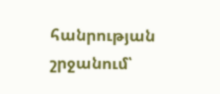հանրության շրջանում՝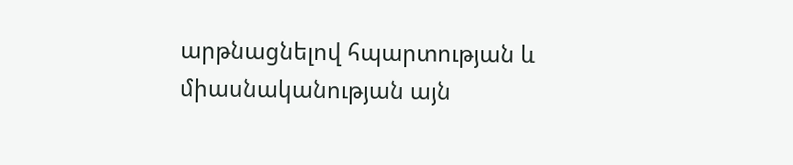արթնացնելով հպարտության և միասնականության այն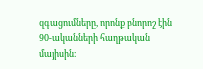զգացումները, որոնք բնորոշ էին 90-ականների հաղթական մայիսին։